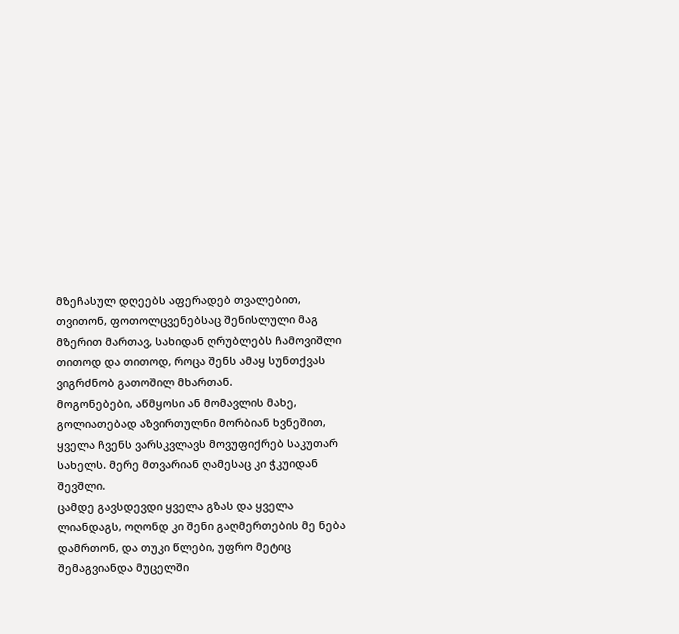მზეჩასულ დღეებს აფერადებ თვალებით, თვითონ, ფოთოლცვენებსაც შენისლული მაგ მზერით მართავ, სახიდან ღრუბლებს ჩამოვიშლი თითოდ და თითოდ, როცა შენს ამაყ სუნთქვას ვიგრძნობ გათოშილ მხართან.
მოგონებები, აწმყოსი ან მომავლის მახე, გოლიათებად აზვირთულნი მორბიან ხვნეშით, ყველა ჩვენს ვარსკვლავს მოვუფიქრებ საკუთარ სახელს. მერე მთვარიან ღამესაც კი ჭკუიდან შევშლი.
ცამდე გავსდევდი ყველა გზას და ყველა ლიანდაგს, ოღონდ კი შენი გაღმერთების მე ნება დამრთონ, და თუკი წლები, უფრო მეტიც შემაგვიანდა მუცელში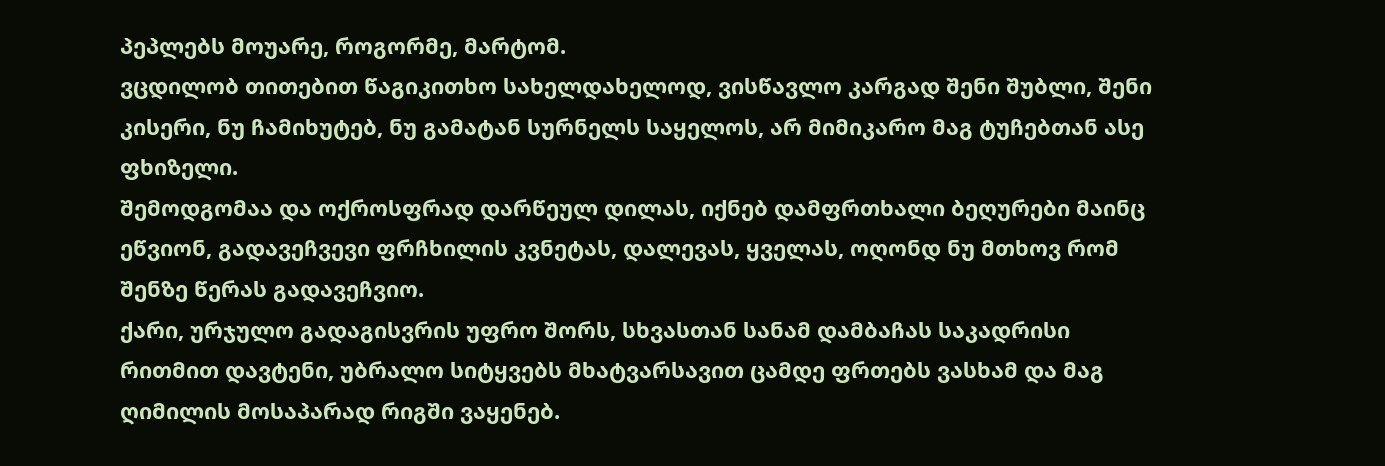პეპლებს მოუარე, როგორმე, მარტომ.
ვცდილობ თითებით წაგიკითხო სახელდახელოდ, ვისწავლო კარგად შენი შუბლი, შენი კისერი, ნუ ჩამიხუტებ, ნუ გამატან სურნელს საყელოს, არ მიმიკარო მაგ ტუჩებთან ასე ფხიზელი.
შემოდგომაა და ოქროსფრად დარწეულ დილას, იქნებ დამფრთხალი ბეღურები მაინც ეწვიონ, გადავეჩვევი ფრჩხილის კვნეტას, დალევას, ყველას, ოღონდ ნუ მთხოვ რომ შენზე წერას გადავეჩვიო.
ქარი, ურჯულო გადაგისვრის უფრო შორს, სხვასთან სანამ დამბაჩას საკადრისი რითმით დავტენი, უბრალო სიტყვებს მხატვარსავით ცამდე ფრთებს ვასხამ და მაგ ღიმილის მოსაპარად რიგში ვაყენებ.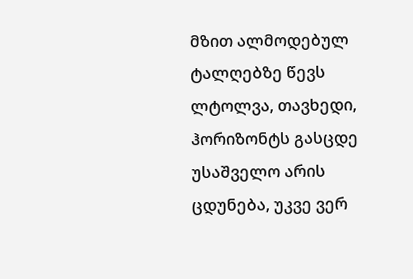მზით ალმოდებულ ტალღებზე წევს ლტოლვა, თავხედი, ჰორიზონტს გასცდე უსაშველო არის ცდუნება, უკვე ვერ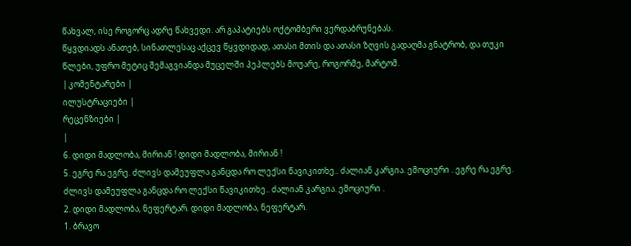წახვალ, ისე როგორც ადრე წახვედი. არ გაპატიებს ოქტომბერი ვერდაბრუნებას.
წყვდიადს ანათებ, სინათლესაც აქცევ წყვდიდად, ათასი მთის და ათასი ზღვის გადაღმა გნატრობ, და თუკი წლები, უფრო მეტიც შემაგვიანდა მუცელში პეპლებს მოუარე, როგორმე, მარტომ.
| კომენტარები |
ილუსტრაციები |
რეცენზიები |
|
6. დიდი მადლობა, მირიან ! დიდი მადლობა, მირიან !
5. ეგრე რა ეგრე. ძლივს დამეუფლა განცდა რო ლექსი წავიკითხე.. ძალიან კარგია. ემოციური . ეგრე რა ეგრე. ძლივს დამეუფლა განცდა რო ლექსი წავიკითხე.. ძალიან კარგია. ემოციური .
2. დიდი მადლობა, ნეფერტარ. დიდი მადლობა, ნეფერტარ.
1. ბრავო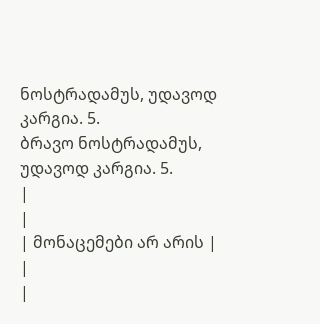ნოსტრადამუს, უდავოდ კარგია. 5.
ბრავო ნოსტრადამუს, უდავოდ კარგია. 5.
|
|
| მონაცემები არ არის |
|
|